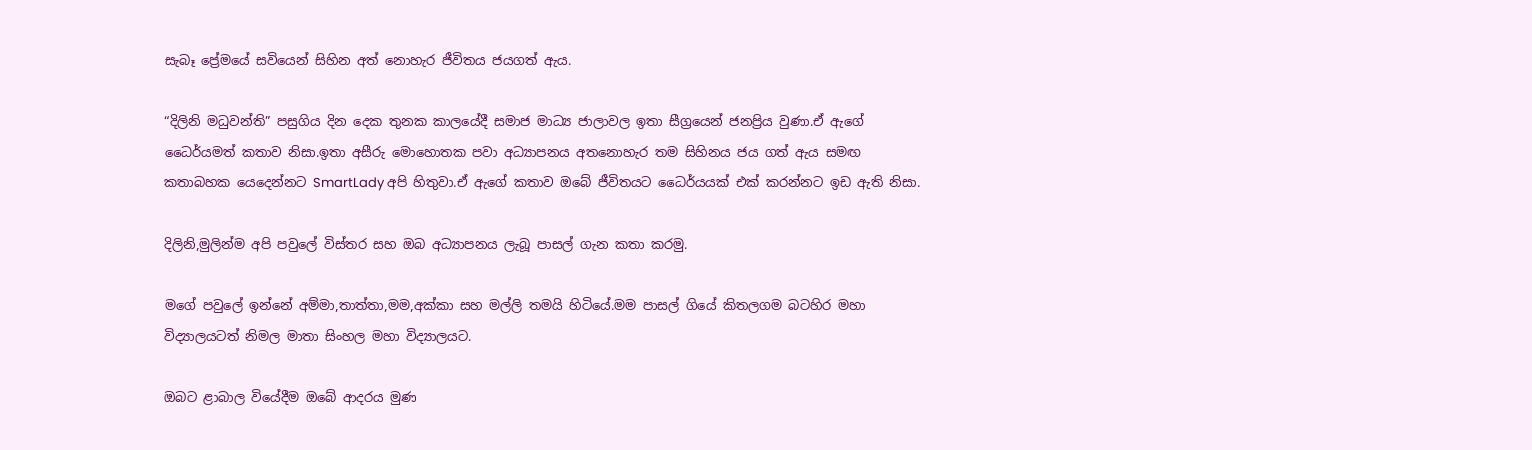සැබෑ ප්‍රේමයේ සවියෙන් සිහින අත් නොහැර ජීවිතය ජයගත් ඇය.

“දිලිනි මධුවන්ති” පසුගිය දින දෙක තුනක කාලයේදී සමාජ මාධ්‍ය ජාලාවල ඉතා සීග්‍රයෙන් ජනප්‍රිය වුණා.ඒ ඇගේ ධෛර්යමත් කතාව නිසා.ඉතා අසීරු මොහොතක පවා අධ්‍යාපනය අතනොහැර තම සිහිනය ජය ගත් ඇය සමඟ කතාබහක යෙදෙන්නට SmartLady අපි හිතුවා.ඒ ඇගේ කතාව ඔබේ ජීවිතයට ධෛර්යයක් එක් කරන්නට ඉඩ ඇති නිසා.

දිලිනි,මුලින්ම අපි පවුලේ විස්තර සහ ඔබ අධ්‍යාපනය ලැබූ පාසල් ගැන කතා කරමු.

මගේ පවුලේ ඉන්නේ අම්මා,තාත්තා,මම,අක්කා සහ මල්ලි තමයි හිටියේ.මම පාසල් ගියේ කිතලගම බටහිර මහා විද්‍යාලයටත් නිමල මාතා සිංහල මහා විද්‍යාලයට.

ඔබට ළාබාල වියේදීම ඔබේ ආදරය මුණ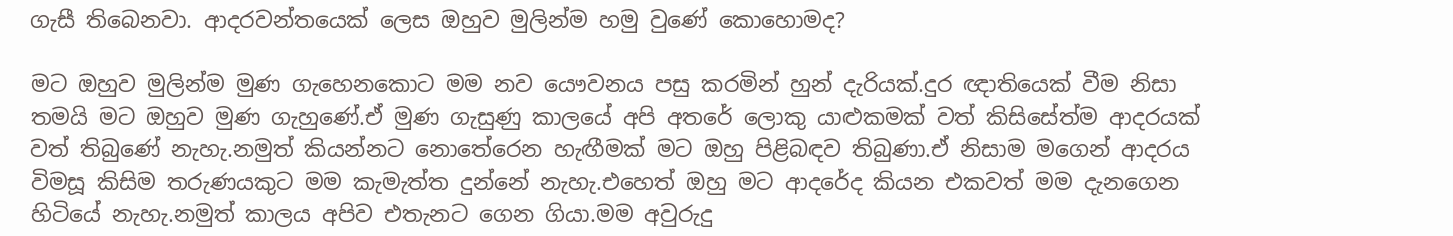ගැසී තිබෙනවා. ආදරවන්තයෙක් ලෙස ඔහුව මුලින්ම හමු වුණේ කොහොමද?

මට ඔහුව මුලින්ම මුණ ගැහෙනකොට මම නව යෞවනය පසු කරමින් හුන් දැරියක්.දුර ඥාතියෙක් වීම නිසා තමයි මට ඔහුව මුණ ගැහුණේ.ඒ මුණ ගැසුණු කාලයේ අපි අතරේ ලොකු යාළුකමක් වත් කිසිසේත්ම ආදරයක් වත් තිබුණේ නැහැ.නමුත් කියන්නට නොතේරෙන හැඟීමක් මට ඔහු පිළිබඳව තිබුණා.ඒ නිසාම මගෙන් ආදරය විමසූ කිසිම තරුණයකුට මම කැමැත්ත දුන්නේ නැහැ.එහෙත් ඔහු මට ආදරේද කියන එකවත් මම දැනගෙන හිටියේ නැහැ.නමුත් කාලය අපිව එතැනට ගෙන ගියා.මම අවුරුදු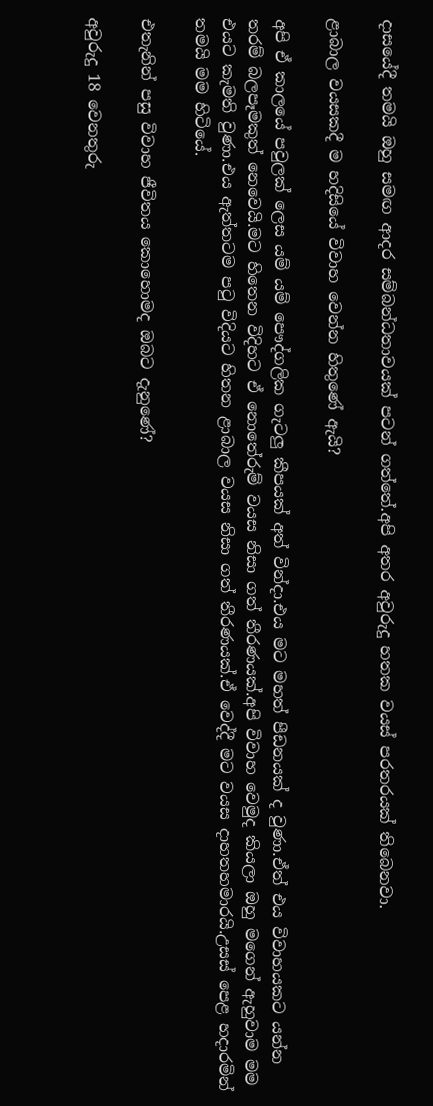දාසයේදී තමයි ඔහු සමඟ ආදර සම්බන්ධතාවයක් පටන් ගත්තේ.අපි අතර අවුරුදු හතක වයස් පරතරයක් තිබෙනවා.

ළාබාල වයසකදී ම හදිසියේ විවාහ වෙන්න හිතුණේ ඇයි?

අපි ඒ කාලයේ පවුලක් ලෙස යම් යම් පෞද්ගලික ගැටලු කීපයක් අත් වින්දා.එය මට මහත් පීඩනයක් ද වුණා.ඒත් එය විවාහයකට යන්න තරම් බලපෑමකුත් නෙවෙයි.මට හිතෙන විදිහට ඒ නොතේරුම් වයස නිසා ගත් තීරණයක්.අපි විවාහ වෙමුද කියලා ඔහු මගෙන් ඇහුවාම මම එයට කැමති වුණා.එය ඇත්තටම පටු විදියට හිතන ළාබාල වයස නිසා ගත් තීරණයක්.ඒ වෙද්දී මට වයස දාහතහමාරයි.උසස් පෙළ හදාරමින් තමයි මම හිටියේ.

එතැනින් පසු විවාහ ජීවිතය කොහොමද ඔබට දැනුණේ?

අවුරුදු 18 වෙනතුරු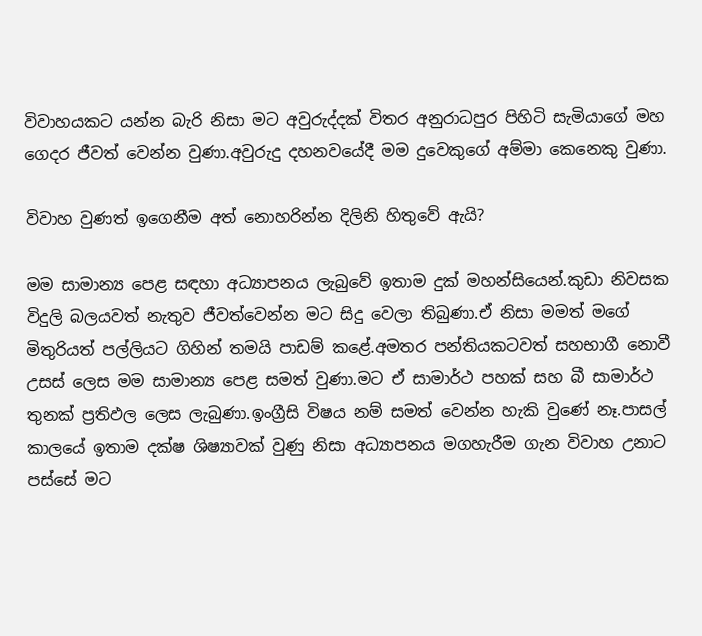විවාහයකට යන්න බැරි නිසා මට අවුරුද්දක් විතර අනුරාධපුර පිහිටි සැමියාගේ මහ ගෙදර ජීවත් වෙන්න වුණා.අවුරුදු දහනවයේදී මම දුවෙකුගේ අම්මා කෙනෙකු වුණා.

විවාහ වුණත් ඉගෙනීම අත් නොහරින්න දිලිනි හිතුවේ ඇයි?

මම සාමාන්‍ය පෙළ සඳහා අධ්‍යාපනය ලැබුවේ ඉතාම දුක් මහන්සියෙන්.කුඩා නිවසක විදුලි බලයවත් නැතුව ජීවත්වෙන්න මට සිදු වෙලා තිබුණා.ඒ නිසා මමත් මගේ මිතුරියත් පල්ලියට ගිහින් තමයි පාඩම් කළේ.අමතර පන්තියකටවත් සහභාගී නොවී උසස් ලෙස මම සාමාන්‍ය පෙළ සමත් වුණා.මට ඒ සාමාර්ථ පහක් සහ බී සාමාර්ථ තුනක් ප්‍රතිඵල ලෙස ලැබුණා.ඉංග්‍රීසි විෂය නම් සමත් වෙන්න හැකි වුණේ නෑ.පාසල් කාලයේ ඉතාම දක්ෂ ශිෂ්‍යාවක් වුණු නිසා අධ්‍යාපනය මගහැරීම ගැන විවාහ උනාට පස්සේ මට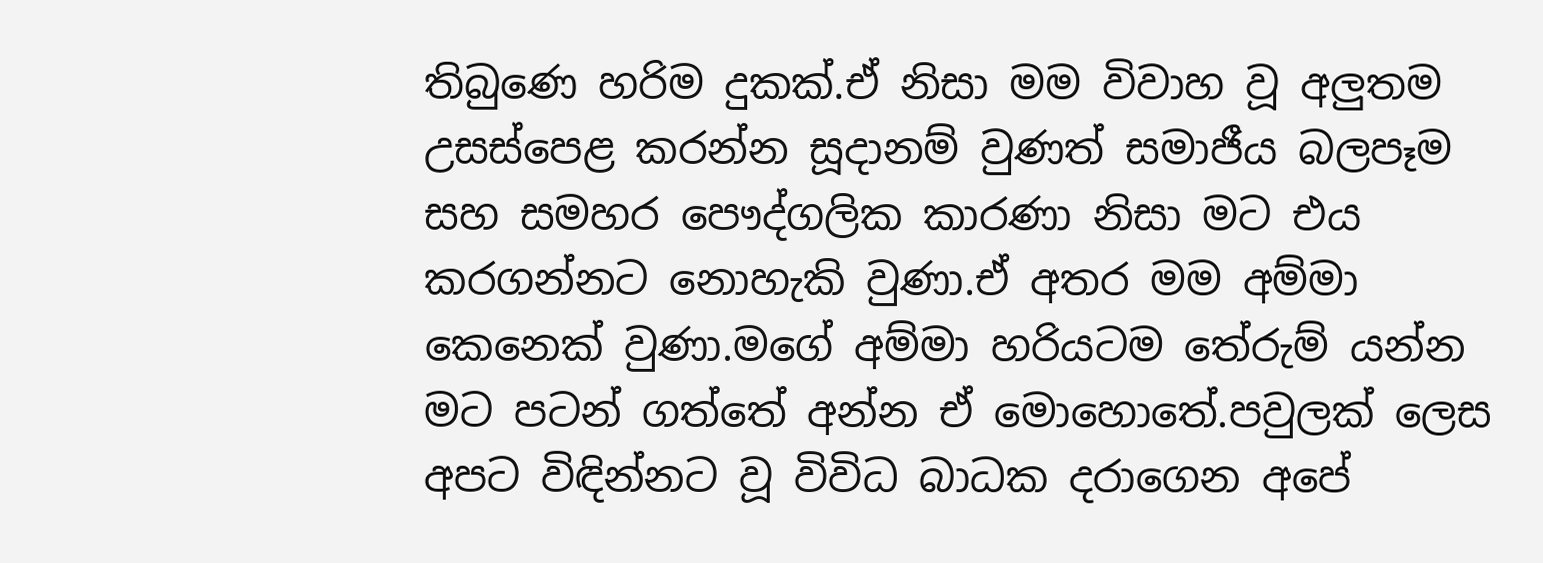තිබුණෙ හරිම දුකක්.ඒ නිසා මම විවාහ වූ අලුතම උසස්පෙළ කරන්න සූදානම් වුණත් සමාජීය බලපෑම සහ සමහර පෞද්ගලික කාරණා නිසා මට එය කරගන්නට නොහැකි වුණා.ඒ අතර මම අම්මා කෙනෙක් වුණා.මගේ අම්මා හරියටම තේරුම් යන්න මට පටන් ගත්තේ අන්න ඒ මොහොතේ.පවුලක් ලෙස අපට විඳින්නට වූ විවිධ බාධක දරාගෙන අපේ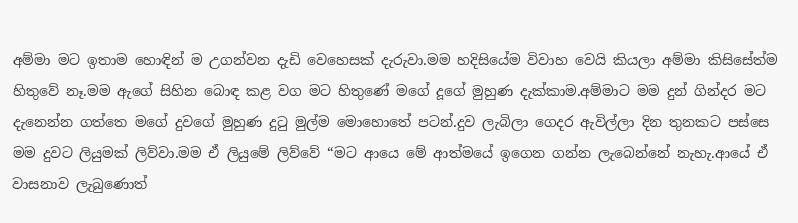අම්මා මට ඉතාම හොඳින් ම උගන්වන දැඩි වෙහෙසක් දැරුවා.මම හදිසියේම විවාහ වෙයි කියලා අම්මා කිසිසේත්ම හිතුවේ නෑ.මම ඇගේ සිහින බොඳ කළ වග මට හිතුණේ මගේ දූගේ මුහුණ දැක්කාම.අම්මාට මම දුන් ගින්දර මට දැනෙන්න ගත්තෙ මගේ දුවගේ මුහුණ දුටු මුල්ම මොහොතේ පටන්.දුව ලැබිලා ගෙදර ඇවිල්ලා දින තුනකට පස්සෙ මම දුවට ලියුමක් ලිව්වා.මම ඒ ලියුමේ ලිව්වේ “මට ආයෙ මේ ආත්මයේ ඉගෙන ගන්න ලැබෙන්නේ නැහැ.ආයේ ඒ වාසනාව ලැබුණොත්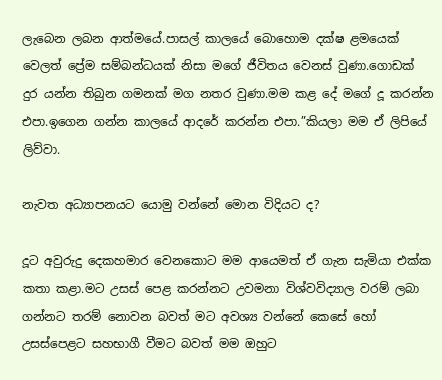ලැබෙන ලබන ආත්මයේ.පාසල් කාලයේ බොහොම දක්ෂ ළමයෙක් වෙලත් ප්‍රේම සම්බන්ධයක් නිසා මගේ ජීවිතය වෙනස් වුණා.ගොඩක් දුර යන්න තිබුන ගමනක් මග නතර වුණා.මම කළ දේ මගේ දූ කරන්න එපා.ඉගෙන ගන්න කාලයේ ආදරේ කරන්න එපා.”කියලා මම ඒ ලිපියේ ලිව්වා.

නැවත අධ්‍යාපනයට යොමු වන්නේ මොන විදියට ද?

දූට අවුරුදු දෙකහමාර වෙනකොට මම ආයෙමත් ඒ ගැන සැමියා එක්ක කතා කළා.මට උසස් පෙළ කරන්නට උවමනා විශ්වවිද්‍යාල වරම් ලබා ගන්නට තරම් නොවන බවත් මට අවශ්‍ය වන්නේ කෙසේ හෝ උසස්පෙළට සහභාගී වීමට බවත් මම ඔහුට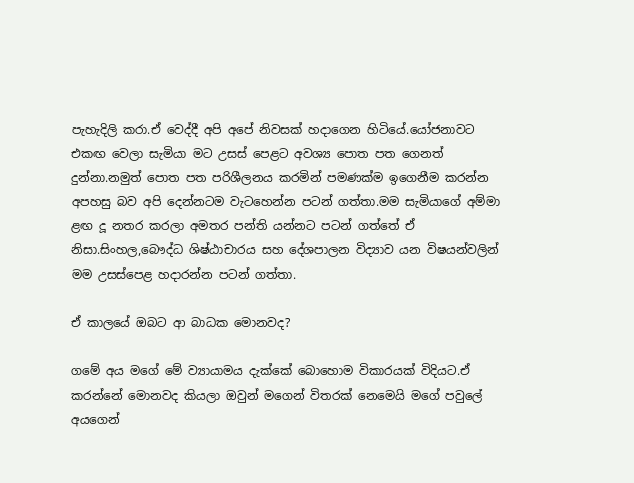පැහැදිලි කරා.ඒ වෙද්දී අපි අපේ නිවසක් හදාගෙන හිටියේ.යෝජනාවට එකඟ වෙලා සැමියා මට උසස් පෙළට අවශ්‍ය පොත පත ගෙනත් දුන්නා.නමුත් පොත පත පරිශීලනය කරමින් පමණක්ම ඉගෙනීම කරන්න අපහසු බව අපි දෙන්නටම වැටහෙන්න පටන් ගත්තා.මම සැමියාගේ අම්මා ළඟ දූ නතර කරලා අමතර පන්ති යන්නට පටන් ගත්තේ ඒ නිසා.සිංහල,බෞද්ධ ශිෂ්ඨාචාරය සහ දේශපාලන විද්‍යාව යන විෂයන්වලින් මම උසස්පෙළ හදාරන්න පටන් ගත්තා.

ඒ කාලයේ ඔබට ආ බාධක මොනවද?

ගමේ අය මගේ මේ ව්‍යායාමය දැක්කේ බොහොම විකාරයක් විදියට.ඒ කරන්නේ මොනවද කියලා ඔවුන් මගෙන් විතරක් නෙමෙයි මගේ පවුලේ අයගෙන්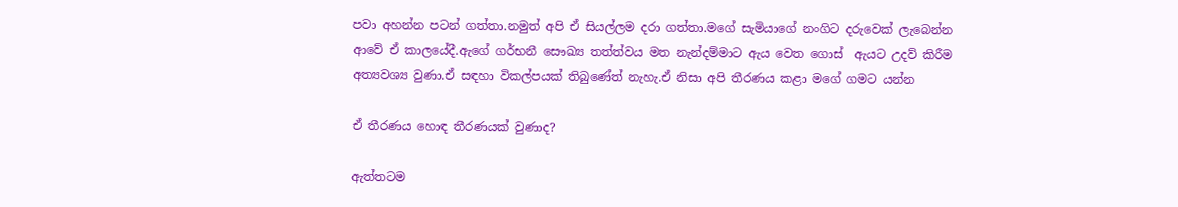පවා අහන්න පටන් ගත්තා.නමුත් අපි ඒ සියල්ලම දරා ගත්තා.මගේ සැමියාගේ නංගිට දරුවෙක් ලැබෙන්න ආවේ ඒ කාලයේදී.ඇගේ ගර්භනී සෞඛ්‍ය තත්ත්වය මත නැන්දම්මාට ඇය වෙත ගොස්  ඇයට උදව් කිරීම අත්‍යවශ්‍ය වුණා.ඒ සඳහා විකල්පයක් තිබුණේත් නැහැ.ඒ නිසා අපි තීරණය කළා මගේ ගමට යන්න

ඒ තීරණය හොඳ තීරණයක් වුණාද?

ඇත්තටම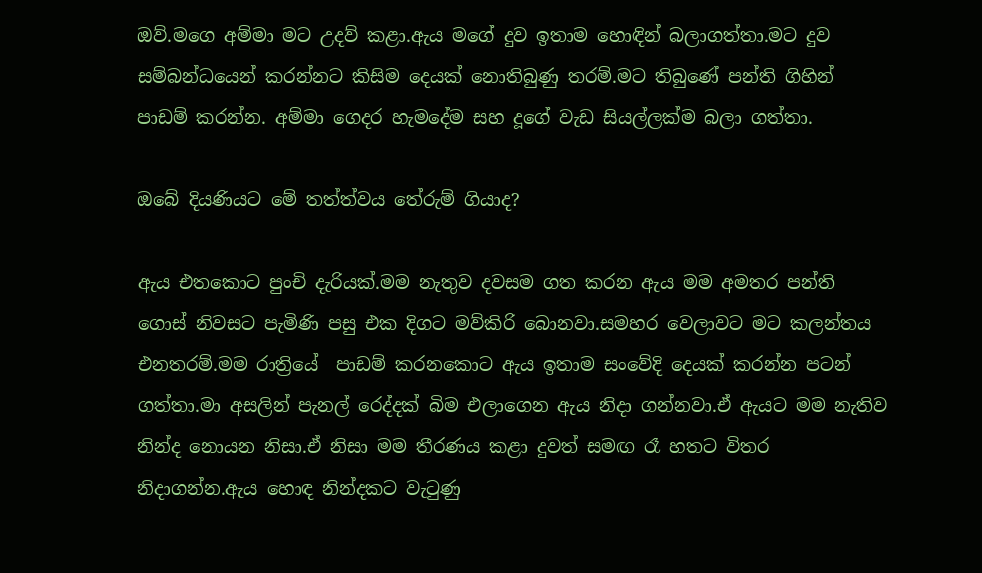ඔව්.මගෙ අම්මා මට උදව් කළා.ඇය මගේ දුව ඉතාම හොඳින් බලාගත්තා.මට දුව සම්බන්ධයෙන් කරන්නට කිසිම දෙයක් නොතිබුණු තරම්.මට තිබුණේ පන්ති ගිහින් පාඩම් කරන්න. අම්මා ගෙදර හැමදේම සහ දූගේ වැඩ සියල්ලක්ම බලා ගත්තා.

ඔබේ දියණියට මේ තත්ත්වය තේරුම් ගියාද?

ඇය එතකොට පුංචි දැරියක්.මම නැතුව දවසම ගත කරන ඇය මම අමතර පන්ති ගොස් නිවසට පැමිණි පසු එක දිගට මව්කිරි බොනවා.සමහර වෙලාවට මට කලන්තය එනතරම්.මම රාත්‍රියේ  පාඩම් කරනකොට ඇය ඉතාම සංවේදි දෙයක් කරන්න පටන් ගත්තා.මා අසලින් පැනල් රෙද්දක් බිම එලාගෙන ඇය නිදා ගන්නවා.ඒ ඇයට මම නැතිව නින්ද නොයන නිසා.ඒ නිසා මම තීරණය කළා දුවත් සමඟ රෑ හතට විතර නිදාගන්න.ඇය හොඳ නින්දකට වැටුණු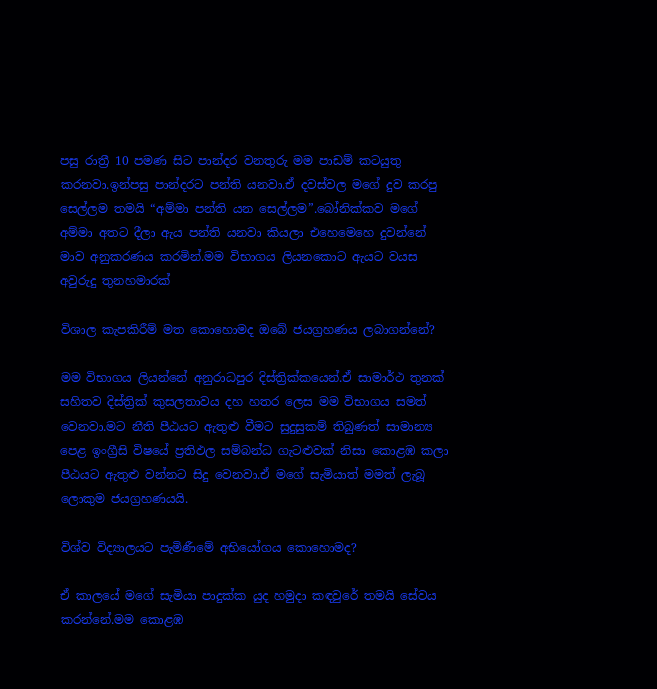පසු රාත්‍රී 10 පමණ සිට පාන්දර වනතුරු මම පාඩම් කටයුතු කරනවා.ඉන්පසු පාන්දරට පන්ති යනවා.ඒ දවස්වල මගේ දුව කරපු සෙල්ලම තමයි “අම්මා පන්ති යන සෙල්ලම”.බෝනික්කව මගේ අම්මා අතට දීලා ඇය පන්ති යනවා කියලා එහෙමෙහෙ දුවන්නේ මාව අනුකරණය කරමින්.මම විභාගය ලියනකොට ඇයට වයස අවුරුදු තුනහමාරක්

විශාල කැපකිරීම් මත කොහොමද ඔබේ ජයග්‍රහණය ලබාගන්නේ?

මම විභාගය ලියන්නේ අනුරාධපුර දිස්ත්‍රික්කයෙන්.ඒ සාමාර්ථ තුනක් සහිතව දිස්ත්‍රික් කුසලතාවය දහ හතර ලෙස මම විභාගය සමත් වෙනවා.මට නීති පීඨයට ඇතුළු වීමට සුදුසුකම් තිබුණත් සාමාන්‍ය පෙළ ඉංග්‍රීසි විෂයේ ප්‍රතිඵල සම්බන්ධ ගැටළුවක් නිසා කොළඹ කලා පීඨයට ඇතුළු වන්නට සිදු වෙනවා.ඒ මගේ සැමියාත් මමත් ලැබූ ලොකුම ජයග්‍රහණයයි.

විශ්ව විද්‍යාලයට පැමිණීමේ අභියෝගය කොහොමද?

ඒ කාලයේ මගේ සැමියා පාදුක්ක යුද හමුදා කඳවුරේ තමයි සේවය කරන්නේ.මම කොළඹ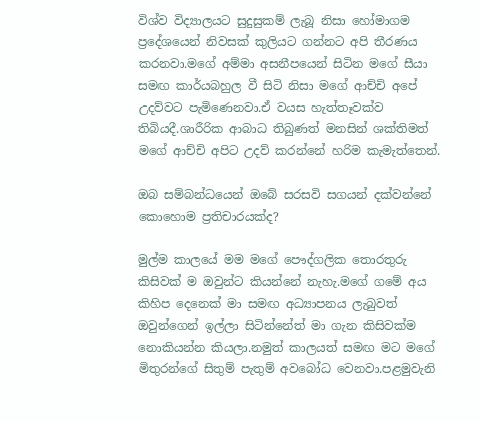විශ්ව විද්‍යාලයට සුදුසුකම් ලැබූ නිසා හෝමාගම ප්‍රදේශයෙන් නිවසක් කුලියට ගන්නට අපි තීරණය කරනවා.මගේ අම්මා අසනීපයෙන් සිටින මගේ සීයා සමඟ කාර්යබහුල වී සිටි නිසා මගේ ආච්චි අපේ උදව්වට පැමිණෙනවා.ඒ වයස හැත්තෑවක්ව තිබියදී.ශාරීරික ආබාධ තිබුණත් මනසින් ශක්තිමත් මගේ ආච්චි අපිට උදව් කරන්නේ හරිම කැමැත්තෙන්.

ඔබ සම්බන්ධයෙන් ඔබේ සරසවි සගයන් දක්වන්නේ කොහොම ප්‍රතිචාරයක්ද?

මුල්ම කාලයේ මම මගේ පෞද්ගලික තොරතුරු කිසිවක් ම ඔවුන්ට කියන්නේ නැහැ.මගේ ගමේ අය කිහිප දෙනෙක් මා සමඟ අධ්‍යාපනය ලැබුවත්  ඔවුන්ගෙන් ඉල්ලා සිටින්නේත් මා ගැන කිසිවක්ම නොකියන්න කියලා.නමුත් කාලයත් සමඟ මට මගේ මිතුරන්ගේ සිතුම් පැතුම් අවබෝධ වෙනවා.පළමුවැනි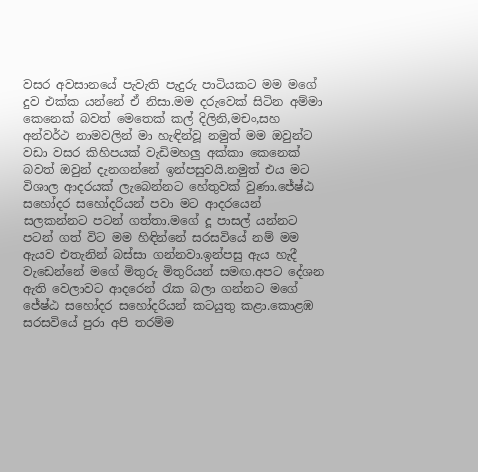වසර අවසානයේ පැවැති පැදුරු පාටියකට මම මගේ දුව එක්ක යන්නේ ඒ නිසා.මම දරුවෙක් සිටින අම්මා කෙනෙක් බවත් මෙතෙක් කල් දිලිනි,මචං,සහ අන්වර්ථ නාමවලින් මා හැඳින්වූ නමුත් මම ඔවුන්ට වඩා වසර කිහිපයක් වැඩිමහලු අක්කා කෙනෙක් බවත් ඔවුන් දැනගන්නේ ඉන්පසුවයි.නමුත් එය මට විශාල ආදරයක් ලැබෙන්නට හේතුවක් වුණා.ජේෂ්ඨ සහෝදර සහෝදරියන් පවා මට ආදරයෙන් සලකන්නට පටන් ගත්තා.මගේ දූ පාසල් යන්නට පටන් ගත් විට මම හිඳින්නේ සරසවියේ නම් මම ඇයව එතැනින් බස්සා ගන්නවා.ඉන්පසු ඇය හැදී වැඩෙන්නේ මගේ මිතුරු මිතුරියන් සමඟ.අපට දේශන ඇති වෙලාවට ආදරෙන් රැක බලා ගන්නට මගේ ජේෂ්ඨ සහෝදර සහෝදරියන් කටයුතු කළා.කොළඹ සරසවියේ පුරා අපි තරම්ම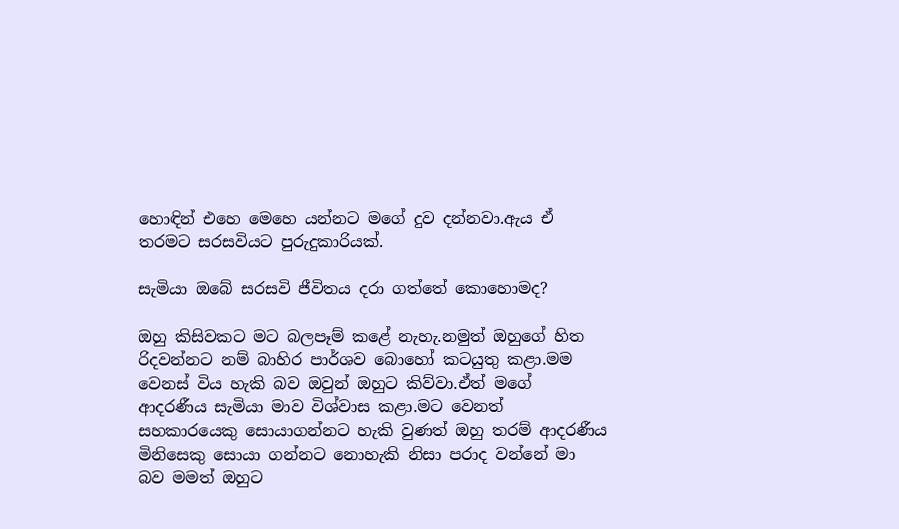හොඳින් එහෙ මෙහෙ යන්නට මගේ දුව දන්නවා.ඇය ඒ තරමට සරසවියට පුරුදුකාරියක්.

සැමියා ඔබේ සරසවි ජීවිතය දරා ගත්තේ කොහොමද?

ඔහු කිසිවකට මට බලපෑම් කළේ නැහැ.නමුත් ඔහුගේ හිත රිදවන්නට නම් බාහිර පාර්ශව බොහෝ කටයුතු කළා.මම වෙනස් විය හැකි බව ඔවුන් ඔහුට කිව්වා.ඒත් මගේ ආදරණීය සැමියා මාව විශ්වාස කළා.මට වෙනත් සහකාරයෙකු සොයාගන්නට හැකි වුණත් ඔහු තරම් ආදරණීය මිනිසෙකු සොයා ගන්නට නොහැකි නිසා පරාද වන්නේ මා බව මමත් ඔහුට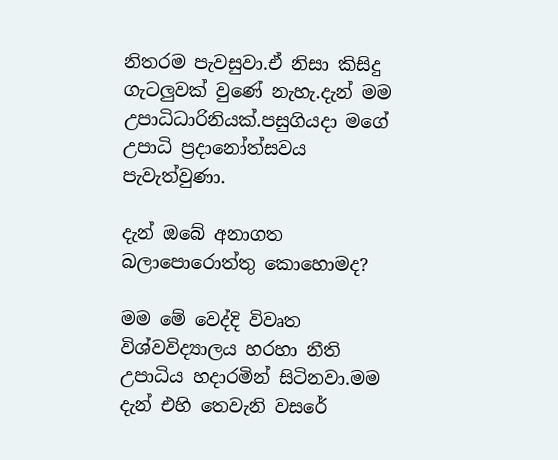නිතරම පැවසුවා.ඒ නිසා කිසිදු ගැටලුවක් වුණේ නැහැ.දැන් මම උපාධිධාරිනියක්.පසුගියදා මගේ උපාධි ප්‍රදානෝත්සවය පැවැත්වුණා.

දැන් ඔබේ අනාගත බලාපොරොත්තු කොහොමද?

මම මේ වෙද්දි විවෘත විශ්වවිද්‍යාලය හරහා නීති උපාධිය හදාරමින් සිටිනවා.මම දැන් එහි තෙවැනි වසරේ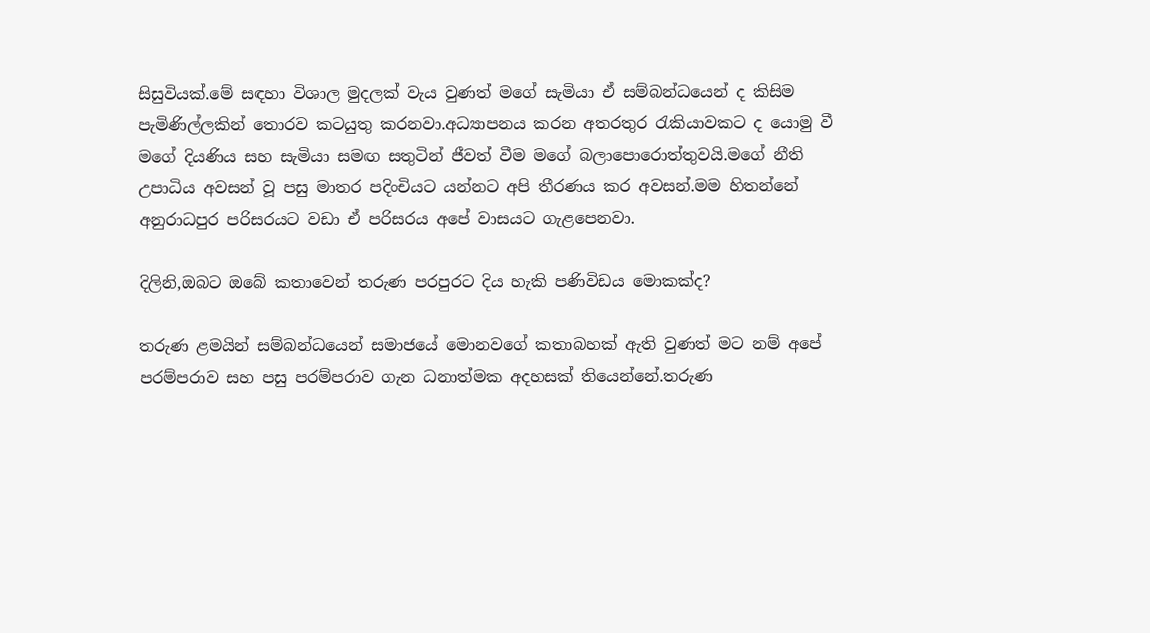සිසුවියක්.මේ සඳහා විශාල මුදලක් වැය වුණත් මගේ සැමියා ඒ සම්බන්ධයෙන් ද කිසිම පැමිණිල්ලකින් තොරව කටයුතු කරනවා.අධ්‍යාපනය කරන අතරතුර රැකියාවකට ද යොමු වී මගේ දියණිය සහ සැමියා සමඟ සතුටින් ජීවත් වීම මගේ බලාපොරොත්තුවයි.මගේ නීති උපාධිය අවසන් වූ පසු මාතර පදිංචියට යන්නට අපි තීරණය කර අවසන්.මම හිතන්නේ අනුරාධපුර පරිසරයට වඩා ඒ පරිසරය අපේ වාසයට ගැළපෙනවා.

දිලිනි,ඔබට ඔබේ කතාවෙන් තරුණ පරපුරට දිය හැකි පණිවිඩය මොකක්ද?

තරුණ ළමයින් සම්බන්ධයෙන් සමාජයේ මොනවගේ කතාබහක් ඇති වුණත් මට නම් අපේ පරම්පරාව සහ පසු පරම්පරාව ගැන ධනාත්මක අදහසක් තියෙන්නේ.තරුණ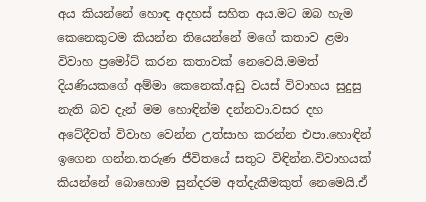අය කියන්නේ හොඳ අදහස් සහිත අය.මට ඔබ හැම කෙනෙකුටම කියන්න තියෙන්නේ මගේ කතාව ළමා විවාහ ප්‍රමෝට් කරන කතාවක් නෙවෙයි.මමත් දියණියකගේ අම්මා කෙනෙක්.අඩු වයස් විවාහය සුදුසු නැති බව දැන් මම හොඳින්ම දන්නවා.වසර දහ අටේදීවත් විවාහ වෙන්න උත්සාහ කරන්න එපා.හොඳින් ඉගෙන ගන්න.තරුණ ජීවිතයේ සතුට විඳින්න.විවාහයක් කියන්නේ බොහොම සුන්දරම අත්දැකීමකුත් නෙමෙයි.ඒ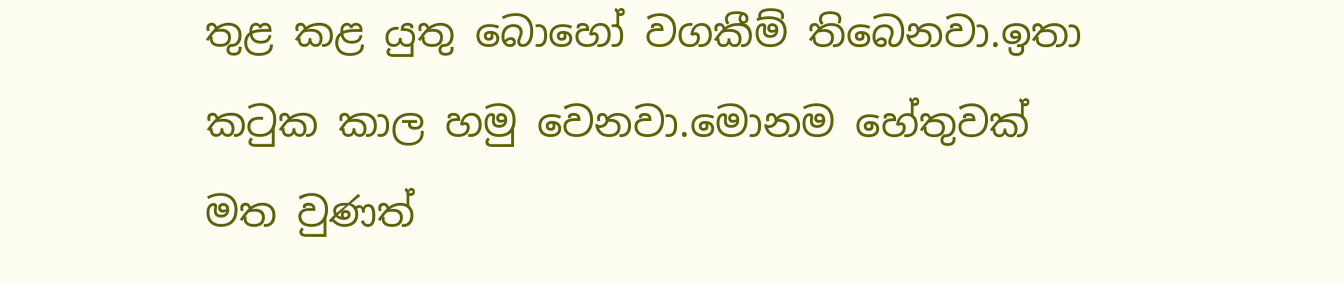තුළ කළ යුතු බොහෝ වගකීම් තිබෙනවා.ඉතා කටුක කාල හමු වෙනවා.මොනම හේතුවක් මත වුණත්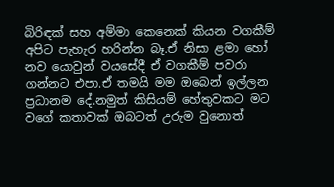බිරිඳක් සහ අම්මා කෙනෙක් කියන වගකීම් අපිට පැහැර හරින්න බෑ.ඒ නිසා ළමා හෝ නව යොවුන් වයසේදී ඒ වගකීම් පවරා ගන්නට එපා.ඒ තමයි මම ඔබෙන් ඉල්ලන ප්‍රධානම දේ.නමුත් කිසියම් හේතුවකට මට වගේ කතාවක් ඔබටත් උරුම වුනොත්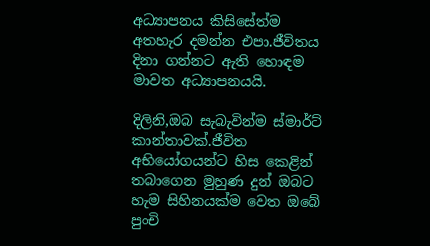අධ්‍යාපනය කිසිසේත්ම අතහැර දමන්න එපා.ජීවිතය දිනා ගන්නට ඇති හොඳම මාවත අධ්‍යාපනයයි.

දිලිනි,ඔබ සැබැවින්ම ස්මාර්ට් කාන්තාවක්.ජීවිත අභියෝගයන්ට හිස කෙළින් තබාගෙන මුහුණ දුන් ඔබට හැම සිහිනයක්ම වෙත ඔබේ පුංචි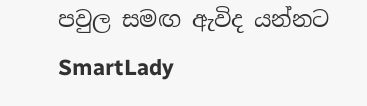පවුල සමඟ ඇවිද යන්නට SmartLady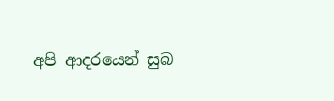අපි ආදරයෙන් සුබ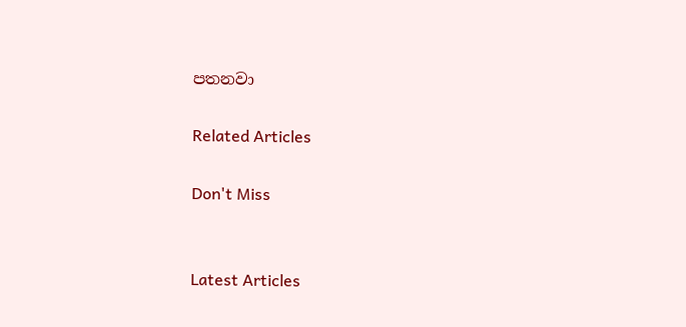පතනවා

Related Articles

Don't Miss


Latest Articles